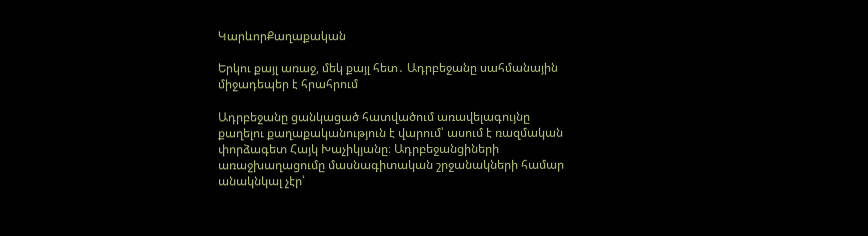ԿարևորՔաղաքական

Երկու քայլ առաջ, մեկ քայլ հետ․ Ադրբեջանը սահմանային միջադեպեր է հրահրում

Ադրբեջանը ցանկացած հատվածում առավելագույնը քաղելու քաղաքականություն է վարում՝ ասում է ռազմական փորձագետ Հայկ Խաչիկյանը։ Ադրբեջանցիների առաջխաղացումը մասնագիտական շրջանակների համար անակնկալ չէր՝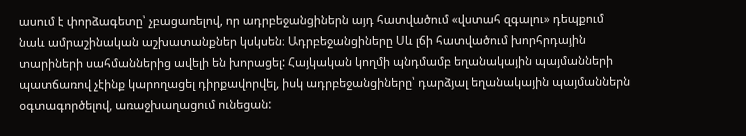ասում է փորձագետը՝ չբացառելով, որ ադրբեջանցիներն այդ հատվածում «վստահ զգալու» դեպքում նաև ամրաշինական աշխատանքներ կսկսեն։ Ադրբեջանցիները Սև լճի հատվածում խորհրդային տարիների սահմաններից ավելի են խորացել: Հայկական կողմի պնդմամբ եղանակային պայմանների պատճառով չէինք կարողացել դիրքավորվել, իսկ ադրբեջանցիները՝ դարձյալ եղանակային պայմաններն օգտագործելով, առաջխաղացում ունեցան: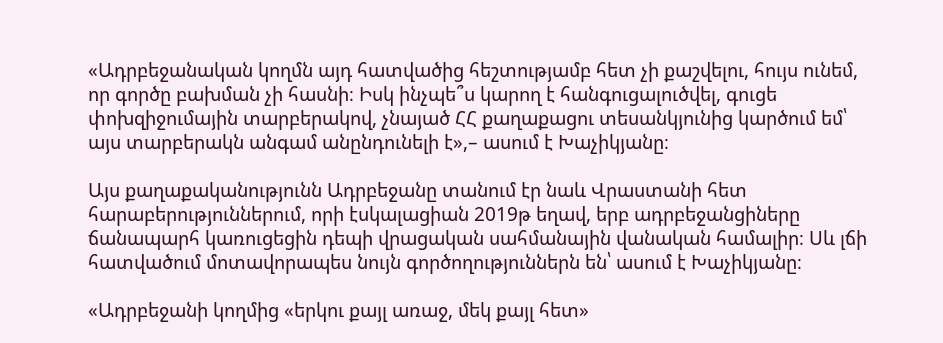«Ադրբեջանական կողմն այդ հատվածից հեշտությամբ հետ չի քաշվելու, հույս ունեմ, որ գործը բախման չի հասնի։ Իսկ ինչպե՞ս կարող է հանգուցալուծվել, գուցե փոխզիջումային տարբերակով, չնայած ՀՀ քաղաքացու տեսանկյունից կարծում եմ՝ այս տարբերակն անգամ անընդունելի է»,– ասում է Խաչիկյանը։

Այս քաղաքականությունն Ադրբեջանը տանում էր նաև Վրաստանի հետ հարաբերություններում, որի էսկալացիան 2019թ եղավ, երբ ադրբեջանցիները ճանապարհ կառուցեցին դեպի վրացական սահմանային վանական համալիր։ Սև լճի հատվածում մոտավորապես նույն գործողություններն են՝ ասում է Խաչիկյանը։

«Ադրբեջանի կողմից «երկու քայլ առաջ, մեկ քայլ հետ»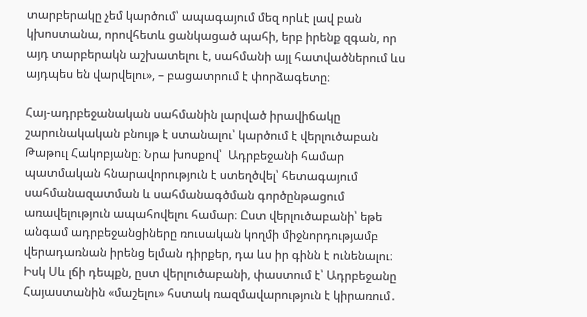տարբերակը չեմ կարծում՝ ապագայում մեզ որևէ լավ բան կխոստանա, որովհետև ցանկացած պահի, երբ իրենք զգան, որ այդ տարբերակն աշխատելու է, սահմանի այլ հատվածներում ևս այդպես են վարվելու», – բացատրում է փորձագետը։

Հայ-ադրբեջանական սահմանին լարված իրավիճակը շարունակական բնույթ է ստանալու՝ կարծում է վերլուծաբան Թաթուլ Հակոբյանը։ Նրա խոսքով՝  Ադրբեջանի համար պատմական հնարավորություն է ստեղծվել՝ հետագայում սահմանազատման և սահմանագծման գործընթացում առավելություն ապահովելու համար։ Ըստ վերլուծաբանի՝ եթե անգամ ադրբեջանցիները ռուսական կողմի միջնորդությամբ վերադառնան իրենց ելման դիրքեր, դա ևս իր գինն է ունենալու։ Իսկ Սև լճի դեպքն, ըստ վերլուծաբանի, փաստում է՝ Ադրբեջանը Հայաստանին «մաշելու» հստակ ռազմավարություն է կիրառում․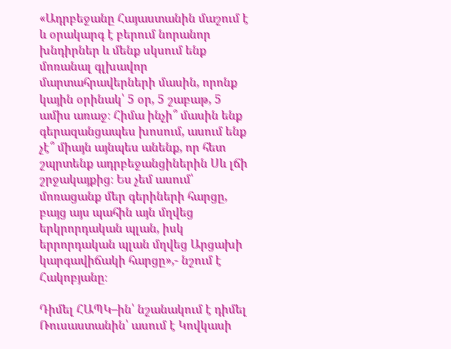«Ադրբեջանը Հայաստանին մաշում է և օրակարգ է բերում նորանոր խնդիրներ և մենք սկսում ենք մոռանալ գլխավոր մարտահրավերների մասին, որոնք կային օրինակ՝ 5 օր, 5 շաբաթ, 5 ամիս առաջ։ Հիմա ինչի՞ մասին ենք գերազանցապես խոսում, ասում ենք չէ՞ միայն այնպես անենք, որ հետ շպրտենք ադրբեջանցիներին Սև լճի շրջակայքից։ Ես չեմ ասում՝ մոռացանք մեր գերիների հարցը, բայց այս պահին այն մղվեց երկրորդական պլան, իսկ երրորդական պլան մղվեց Արցախի կարգավիճակի հարցը»,- նշում է Հակոբյանը։

Դիմել ՀԱՊԿ–ին՝ նշանակում է դիմել Ռուսաստանին՝ ասում է Կովկասի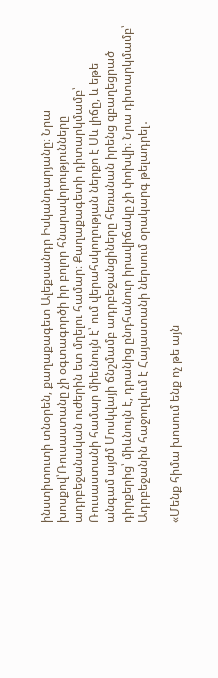ինստիտուտի տնօրեն, քաղաքագետ Ալեքսանդր Իսկանդարյանը։ Նրա խոսքով՝Ռուսաստանը չի օգտագործի իր բոլոր հնարավորությունները ադրբեջանական ուժերին ետ մղելու համար։ Քաղաքագետի դիտարկմամբ՝ Ռուսաստանի համար միեւնույն է՝ ում վերահսկողության ներքո է Սև լիճը, և եթե անգամ այժմ Մոսկվայի ճնշմամբ ադրբեջանցիները հեռանան իրենց զբաղեցրած դիրքերից՝ միևնույն է, դրանից ընդհանուր իրավիճակը չի փոխվի։ Նրա դիտարկմամբ՝ Ադրբեջանին հաջողվում է Հայաստանի ներսում օրակարգ թելադրել․

«Մենք հիմա խոսում ենք ոչ թե այն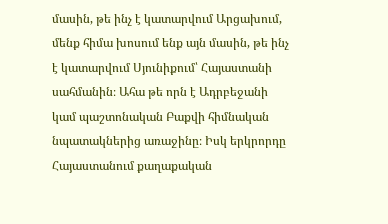մասին, թե ինչ է կատարվում Արցախում, մենք հիմա խոսում ենք այն մասին, թե ինչ է կատարվում Սյունիքում՝ Հայաստանի սահմանին։ Ահա թե որն է Ադրբեջանի կամ պաշտոնական Բաքվի հիմնական նպատակներից առաջինը։ Իսկ երկրորդը Հայաստանում քաղաքական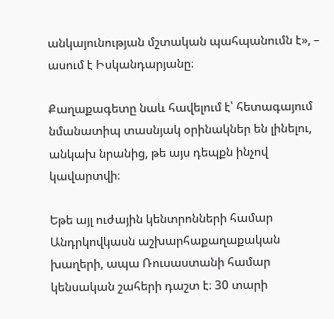անկայունության մշտական պահպանումն է», – ասում է Իսկանդարյանը։

Քաղաքագետը նաև հավելում է՝ հետագայում նմանատիպ տասնյակ օրինակներ են լինելու, անկախ նրանից, թե այս դեպքն ինչով կավարտվի։

Եթե այլ ուժային կենտրոնների համար Անդրկովկասն աշխարհաքաղաքական խաղերի, ապա Ռուսաստանի համար կենսական շահերի դաշտ է։ 30 տարի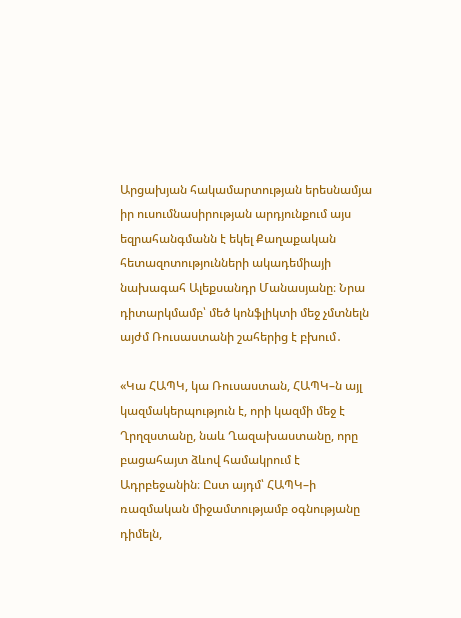Արցախյան հակամարտության երեսնամյա իր ուսումնասիրության արդյունքում այս եզրահանգմանն է եկել Քաղաքական հետազոտությունների ակադեմիայի  նախագահ Ալեքսանդր Մանասյանը։ Նրա դիտարկմամբ՝ մեծ կոնֆլիկտի մեջ չմտնելն այժմ Ռուսաստանի շահերից է բխում․

«Կա ՀԱՊԿ, կա Ռուսաստան, ՀԱՊԿ–ն այլ կազմակերպություն է, որի կազմի մեջ է Ղրղզստանը, նաև Ղազախաստանը, որը բացահայտ ձևով համակրում է Ադրբեջանին։ Ըստ այդմ՝ ՀԱՊԿ–ի ռազմական միջամտությամբ օգնությանը դիմելն,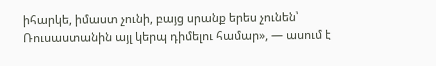իհարկե, իմաստ չունի, բայց սրանք երես չունեն՝ Ռուսաստանին այլ կերպ դիմելու համար», — ասում է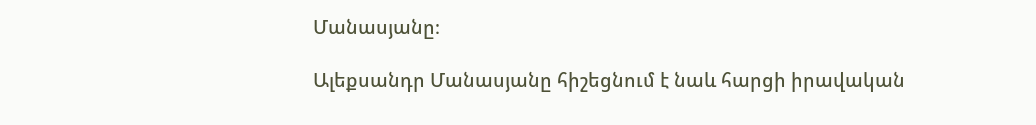Մանասյանը։

Ալեքսանդր Մանասյանը հիշեցնում է նաև հարցի իրավական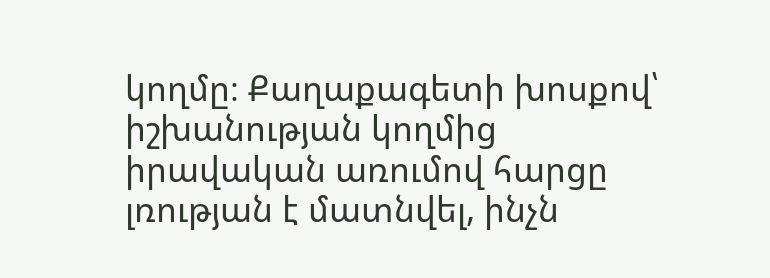կողմը։ Քաղաքագետի խոսքով՝ իշխանության կողմից իրավական առումով հարցը լռության է մատնվել, ինչն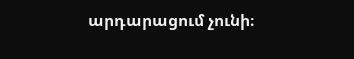արդարացում չունի։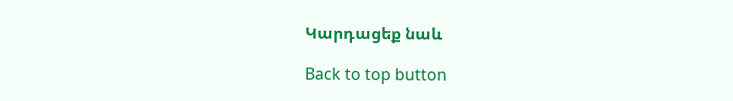Կարդացեք նաև

Back to top button